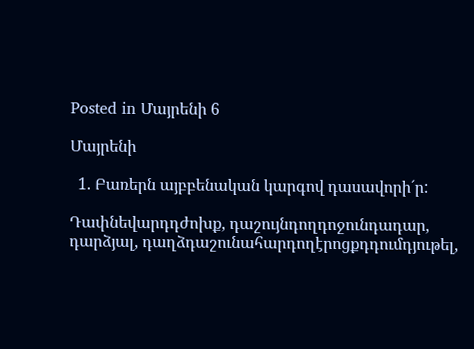Posted in Մայրենի 6

Մայրենի

  1. Բառերն այբբենական կարգով դասավորի´ր:

Դափնեվարդդժոխք, դաշույնդողդոջունդադար, դարձյալ, դաղձդաշունահարդողէրոցքդդումդյութել,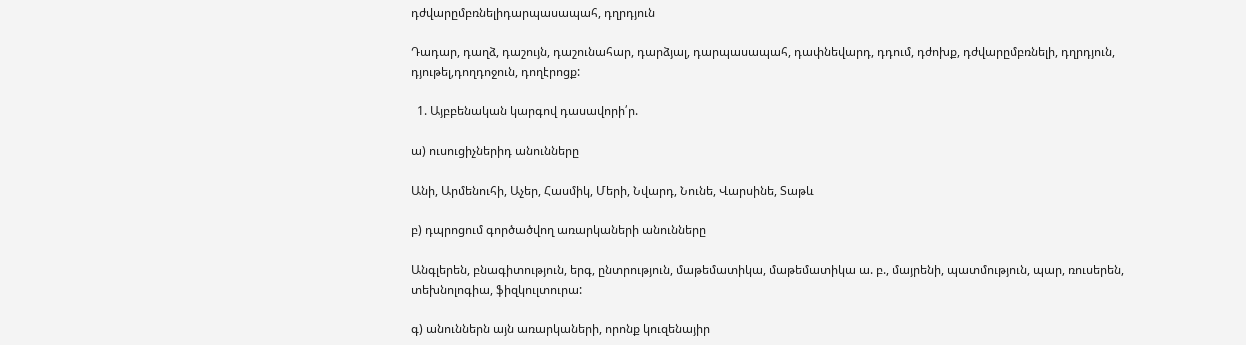դժվարըմբռնելիդարպասապահ, դղրդյուն

Դադար, դաղձ, դաշույն, դաշունահար, դարձյալ, դարպասապահ, դափնեվարդ, դդում, դժոխք, դժվարըմբռնելի, դղրդյուն, դյութել,դողդոջուն, դողէրոցք:

  1. Այբբենական կարգով դասավորի՛ր.

ա) ուսուցիչներիդ անունները

Անի, Արմենուհի, Աչեր, Հասմիկ, Մերի, Նվարդ, Նունե, Վարսինե, Տաթև

բ) դպրոցում գործածվող առարկաների անունները

Անգլերեն, բնագիտություն, երգ, ընտրություն, մաթեմատիկա, մաթեմատիկա ա. բ., մայրենի, պատմություն, պար, ռուսերեն, տեխնոլոգիա, ֆիզկուլտուրա:

գ) անուններն այն առարկաների, որոնք կուզենայիր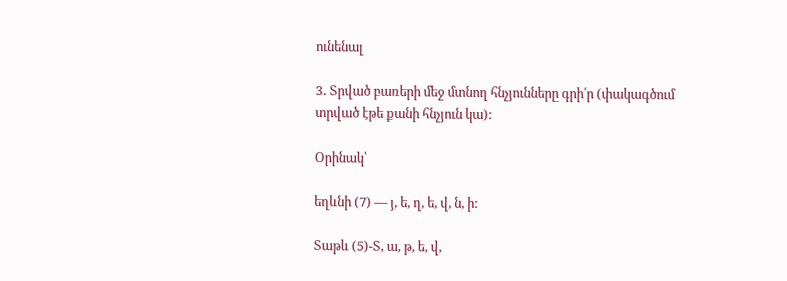ունենալ

3․ Տրված բառերի մեջ մտնող հնչյունները գրի՛ր (փակագծում տրված էթե քանի հնչյուն կա):

Օրինակ՝

եղևնի (7) — յ, ե, ղ, ե, վ, ն, ի:

Տաթև (5)-Տ, ա, թ, ե, վ,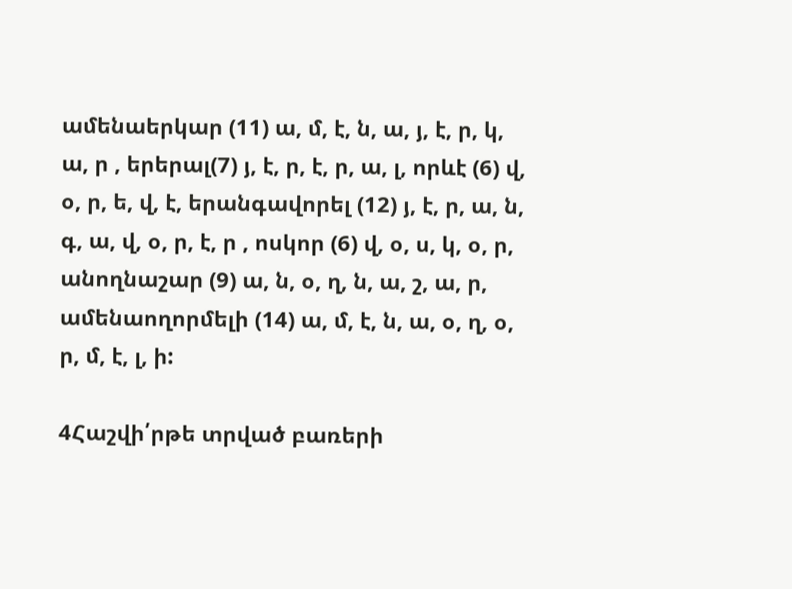ամենաերկար (11) ա, մ, է, ն, ա, յ, է, ր, կ, ա, ր , երերալ(7) յ, է, ր, է, ր, ա, լ, որևէ (6) վ, օ, ր, ե, վ, է, երանգավորել (12) յ, է, ր, ա, ն, գ, ա, վ, օ, ր, է, ր , ոսկոր (6) վ, օ, ս, կ, օ, ր, անողնաշար (9) ա, ն, օ, ղ, ն, ա, շ, ա, ր, ամենաողորմելի (14) ա, մ, է, ն, ա, օ, ղ, օ, ր, մ, է, լ, ի:

4Հաշվի՛րթե տրված բառերի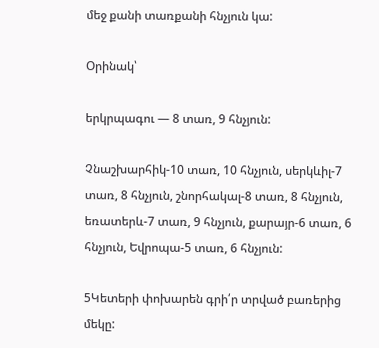մեջ քանի տառքանի հնչյուն կա:

Օրինակ՝

երկրպագու — 8 տառ, 9 հնչյուն:

Չնաշխարհիկ-10 տառ, 10 հնչյուն, սերկևիլ-7 տառ, 8 հնչյուն, շնորհակալ-8 տառ, 8 հնչյուն, եռատերև-7 տառ, 9 հնչյուն, քարայր-6 տառ, 6 հնչյուն, Եվրոպա-5 տառ, 6 հնչյուն:

5Կետերի փոխարեն գրի՛ր տրված բառերից մեկը: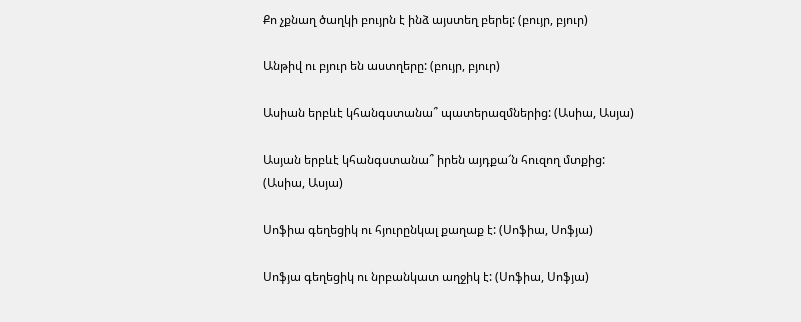Քո չքնաղ ծաղկի բույրն է ինձ այստեղ բերել: (բույր, բյուր)

Անթիվ ու բյուր են աստղերը: (բույր, բյուր)

Ասիան երբևէ կհանգստանա՞ պատերազմներից: (Ասիա, Ասյա)

Ասյան երբևէ կհանգստանա՞ իրեն այդքա՜ն հուզող մտքից: (Ասիա, Ասյա)

Սոֆիա գեղեցիկ ու հյուրընկալ քաղաք է: (Սոֆիա, Սոֆյա)

Սոֆյա գեղեցիկ ու նրբանկատ աղջիկ է: (Սոֆիա, Սոֆյա)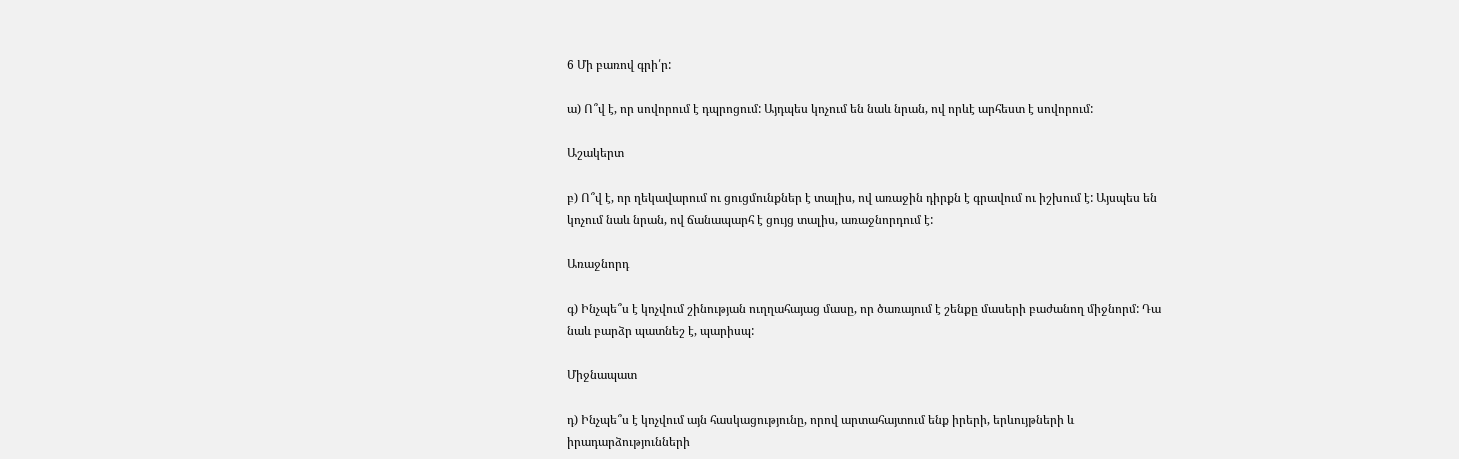6 Մի բառով գրի՛ր:

ա) Ո՞վ է, որ սովորում է դպրոցում: Այդպես կոչում են նաև նրան, ով որևէ արհեստ է սովորում:

Աշակերտ

բ) Ո՞վ է, որ ղեկավարում ու ցուցմունքներ է տալիս, ով առաջին դիրքն է գրավում ու իշխում է: Այսպես են կոչում նաև նրան, ով ճանապարհ է ցույց տալիս, առաջնորդում է:

Առաջնորդ

գ) Ինչպե՞ս է կոչվում շինության ուղղահայաց մասը, որ ծառայում է շենքը մասերի բաժանող միջնորմ: Դա նաև բարձր պատնեշ է, պարիսպ:

Միջնապատ

դ) Ինչպե՞ս է կոչվում այն հասկացությունը, որով արտահայտում ենք իրերի, երևույթների և իրադարձությունների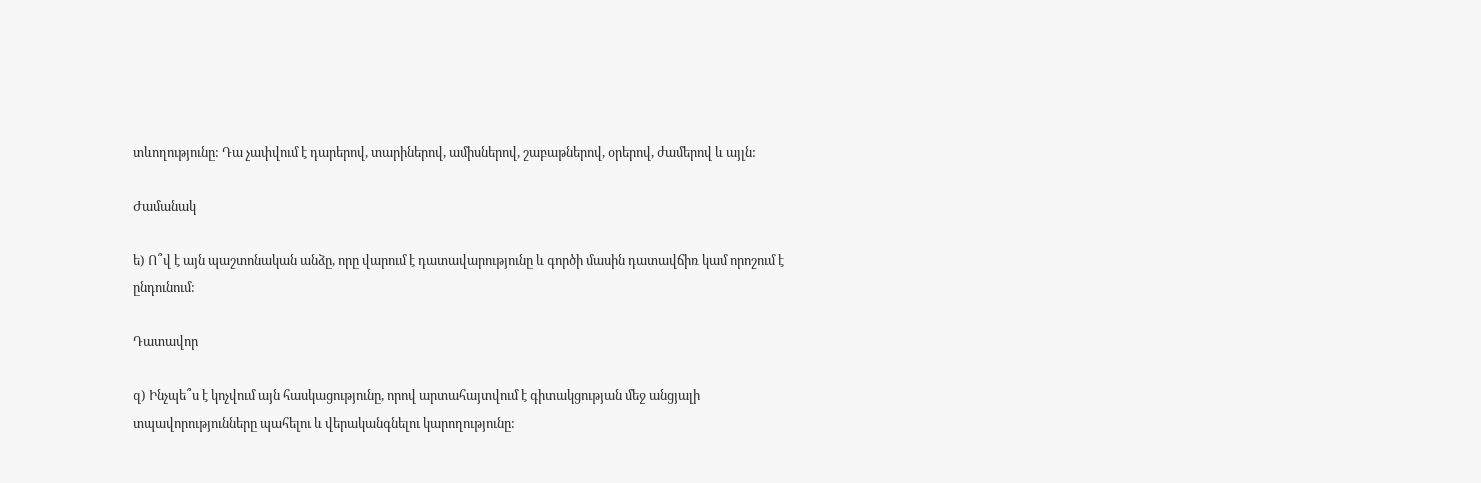տևողությունը: Դա չափվում է դարերով, տարիներով, ամիսներով, շաբաթներով, օրերով, ժամերով և այլն:

Ժամանակ

ե) Ո՞վ է այն պաշտոնական անձը, որը վարում է դատավարությունը և գործի մասին դատավճիռ կամ որոշում է ընդունում:

Դատավոր

զ) Ինչպե՞ս է կոչվում այն հասկացությունը, որով արտահայտվում է գիտակցության մեջ անցյալի տպավորությունները պահելու և վերականգնելու կարողությունը: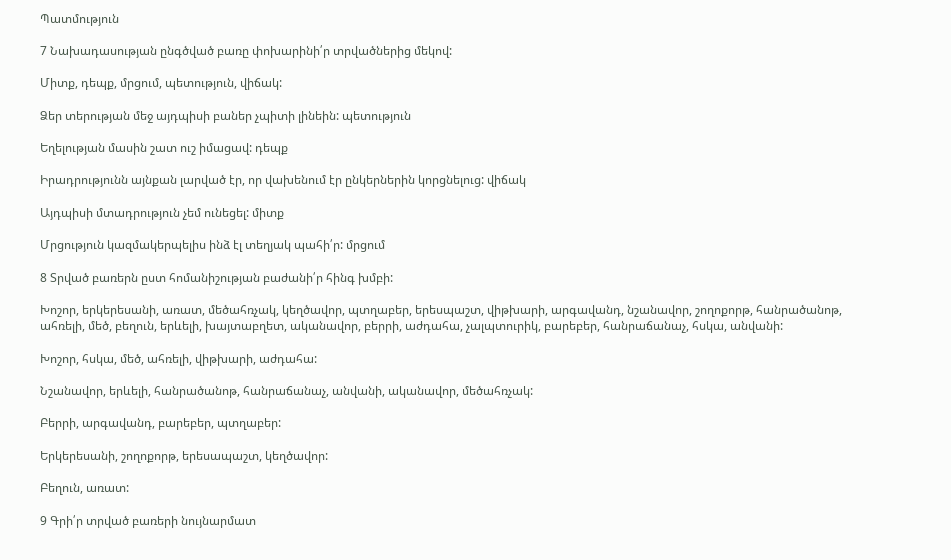Պատմություն

7 Նախադասության ընգծված բառը փոխարինի՛ր տրվածներից մեկով:

Միտք, դեպք, մրցում, պետություն, վիճակ:

Ձեր տերության մեջ այդպիսի բաներ չպիտի լինեին: պետություն

Եղելության մասին շատ ուշ իմացավ: դեպք

Իրադրությունն այնքան լարված էր, որ վախենում էր ընկերներին կորցնելուց: վիճակ

Այդպիսի մտադրություն չեմ ունեցել: միտք

Մրցություն կազմակերպելիս ինձ էլ տեղյակ պահի՛ր: մրցում

8 Տրված բառերն ըստ հոմանիշության բաժանի՛ր հինգ խմբի:

Խոշոր, երկերեսանի, առատ, մեծահռչակ, կեղծավոր, պտղաբեր, երեսպաշտ, վիթխարի, արգավանդ, նշանավոր, շողոքորթ, հանրածանոթ, ահռելի, մեծ, բեղուն, երևելի, խայտաբղետ, ականավոր, բերրի, աժդահա, չալպտուրիկ, բարեբեր, հանրաճանաչ, հսկա, անվանի:

Խոշոր, հսկա, մեծ, ահռելի, վիթխարի, աժդահա:

Նշանավոր, երևելի, հանրածանոթ, հանրաճանաչ, անվանի, ականավոր, մեծահռչակ:

Բերրի, արգավանդ, բարեբեր, պտղաբեր:

Երկերեսանի, շողոքորթ, երեսապաշտ, կեղծավոր:

Բեղուն, առատ:

9 Գրի՛ր տրված բառերի նույնարմատ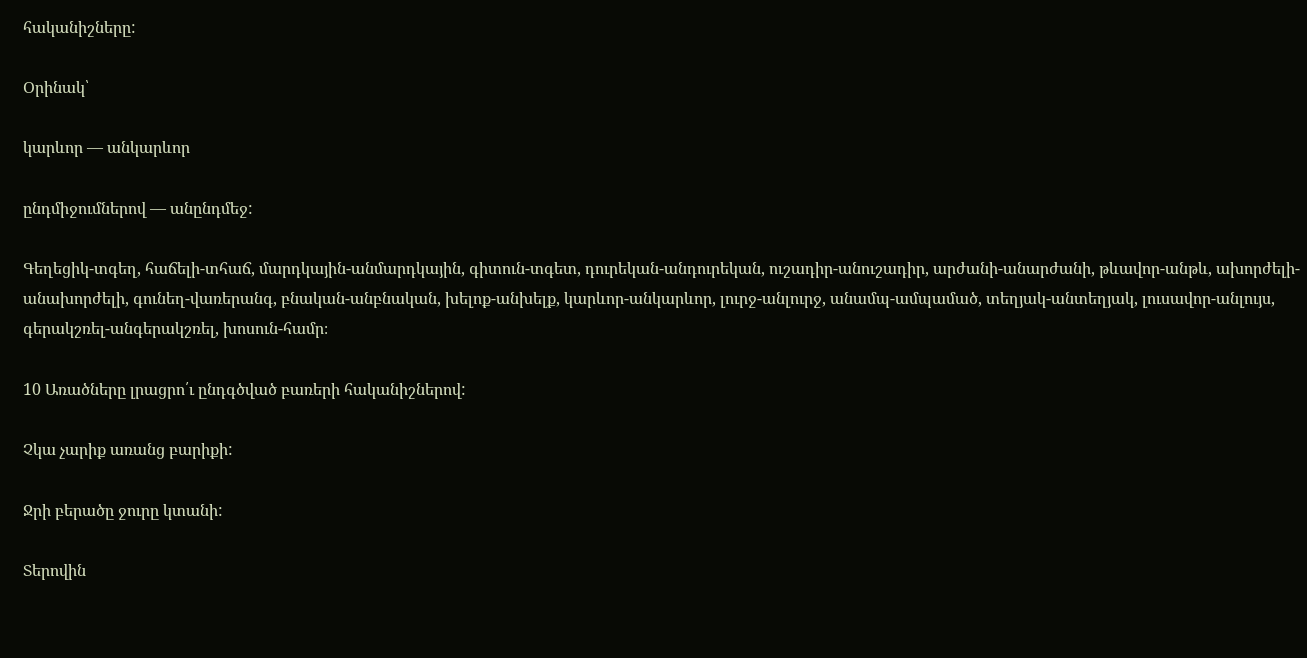հականիշները:

Օրինակ՝

կարևոր — անկարևոր

ընդմիջումներով — անընդմեջ:

Գեղեցիկ-տգեղ, հաճելի-տհաճ, մարդկային-անմարդկային, գիտուն-տգետ, դուրեկան-անդուրեկան, ուշադիր-անուշադիր, արժանի-անարժանի, թևավոր-անթև, ախորժելի-անախորժելի, գունեղ-վառերանգ, բնական-անբնական, խելոք-անխելք, կարևոր-անկարևոր, լուրջ-անլուրջ, անամպ-ամպամած, տեղյակ-անտեղյակ, լուսավոր-անլույս, գերակշռել-անգերակշռել, խոսուն-համր։

10 Առածները լրացրո՛ւ ընդգծված բառերի հականիշներով:

Չկա չարիք առանց բարիքի:

Ջրի բերածը ջուրը կտանի:

Տերովին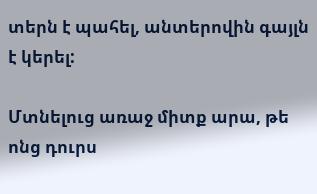տերն է պահել, անտերովին գայլն է կերել:

Մտնելուց առաջ միտք արա, թե ոնց դուրս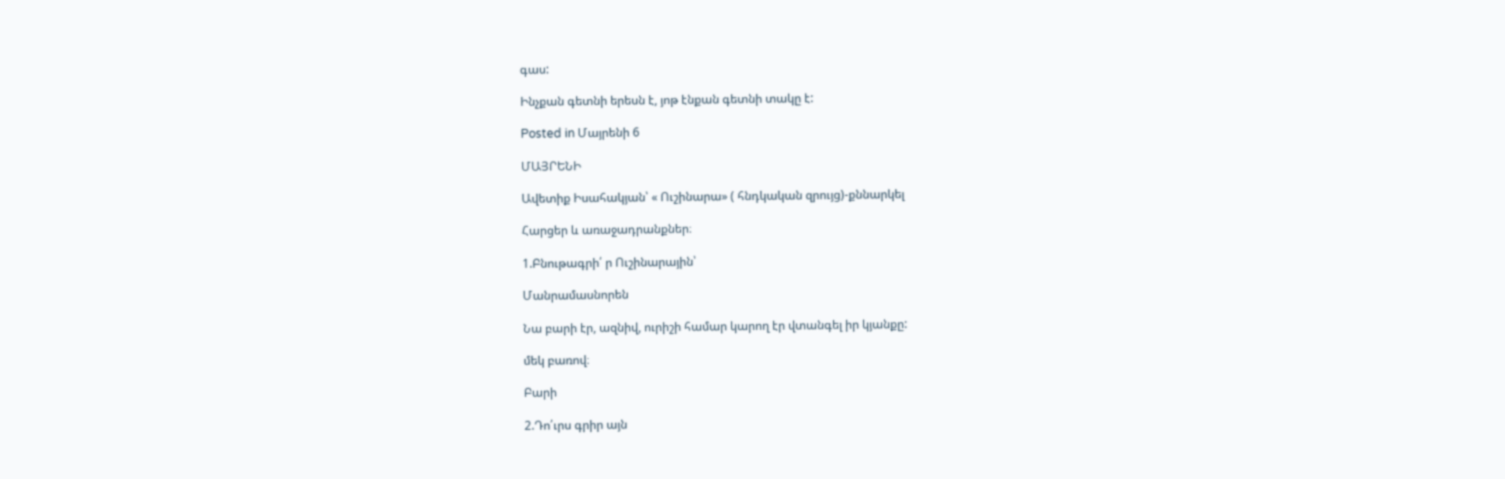գաս:

Ինչքան գետնի երեսն է, յոթ էնքան գետնի տակը է:

Posted in Մայրենի 6

ՄԱՅՐԵՆԻ

Ավետիք Իսահակյան՝ « Ուշինարա» ( հնդկական զրույց)-քննարկել

Հարցեր և առաջադրանքներ։

1.Բնութագրի՛ ր Ուշինարային՝

Մանրամասնորեն

Նա բարի էր, ազնիվ, ուրիշի համար կարող էր վտանգել իր կյանքը:

մեկ բառով։

Բարի

2.Դո՛ւրս գրիր այն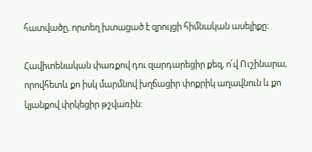հատվածը, որտեղ խտացած է զրույցի հիմնական ասելիքը։

Հավիտենական փառքով դու զարդարեցիր քեզ, ո՛վ Ուշինարա, որովհետև քո իսկ մարմնով խղճացիր փոքրիկ աղավնուն և քո կյանքով փրկեցիր թշվառին: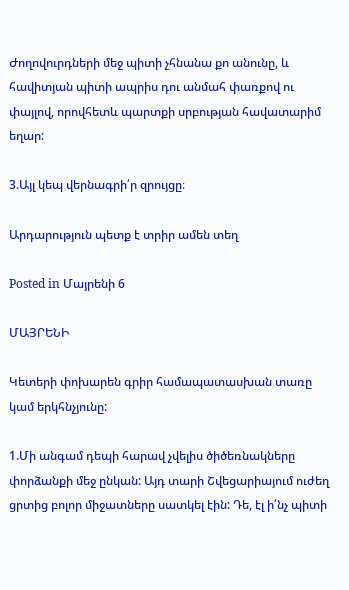Ժողովուրդների մեջ պիտի չհնանա քո անունը, և հավիտյան պիտի ապրիս դու անմահ փառքով ու փայլով, որովհետև պարտքի սրբության հավատարիմ եղար:

3.Այլ կեպ վերնագրի՛ր զրույցը։

Արդարություն պետք է տրիր ամեն տեղ

Posted in Մայրենի 6

ՄԱՅՐԵՆԻ

Կետերի փոխարեն գրիր համապատասխան տառը կամ երկհնչյունը:

1.Մի անգամ դեպի հարավ չվելիս ծիծեռնակները փորձանքի մեջ ընկան: Այդ տարի Շվեցարիայում ուժեղ ցրտից բոլոր միջատները սատկել էին: Դե, էլ ի՛նչ պիտի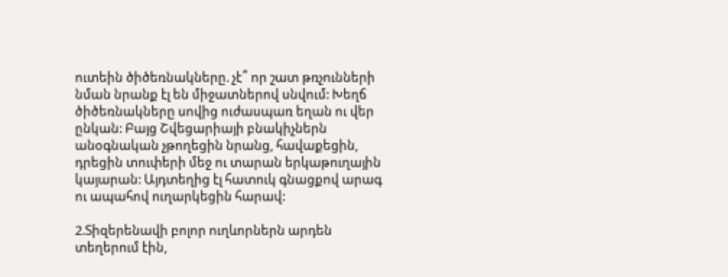ուտեին ծիծեռնակները. չէ՞ որ շատ թռչունների նման նրանք էլ են միջատներով սնվում: Խեղճ ծիծեռնակները սովից ուժասպառ եղան ու վեր ընկան: Բայց Շվեցարիայի բնակիչներն անօգնական չթողեցին նրանց, հավաքեցին, դրեցին տուփերի մեջ ու տարան երկաթուղային կայարան: Այդտեղից էլ հատուկ գնացքով արագ ու ապահով ուղարկեցին հարավ:

2.Տիզերենավի բոլոր ուղևորներն արդեն տեղերում էին,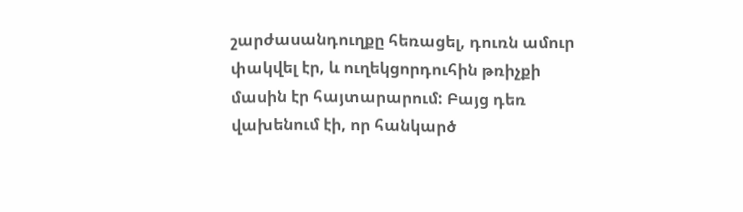շարժասանդուղքը հեռացել, դուռն ամուր փակվել էր, և ուղեկցորդուհին թռիչքի մասին էր հայտարարում: Բայց դեռ վախենում էի, որ հանկարծ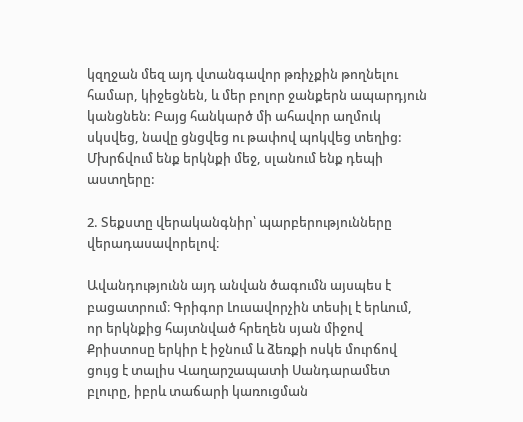կզղջան մեզ այդ վտանգավոր թռիչքին թողնելու համար, կիջեցնեն, և մեր բոլոր ջանքերն ապարդյուն կանցնեն: Բայց հանկարծ մի ահավոր աղմուկ սկսվեց, նավը ցնցվեց ու թափով պոկվեց տեղից:
Մխրճվում ենք երկնքի մեջ, սլանում ենք դեպի աստղերը:

2. Տեքստը վերականգնիր՝ պարբերությունները վերադասավորելով։

Ավանդությունն այդ անվան ծագումն այսպես է բացատրում։ Գրիգոր Լուսավորչին տեսիլ է երևում, որ երկնքից հայտնված հրեղեն սյան միջով Քրիստոսը երկիր է իջնում և ձեռքի ոսկե մուրճով ցույց է տալիս Վաղարշապատի Սանդարամետ բլուրը, իբրև տաճարի կառուցման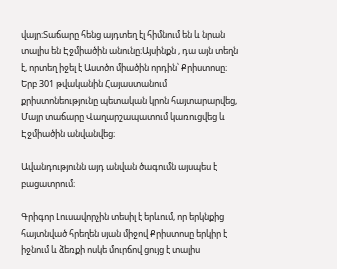վայր։Տաճարը հենց այդտեղ էլ հիմնում են և նրան տալիս են Էջմիածին անունը։Այսինքն , դա այն տեղն է, որտեղ իջել է Աստծո միածին որդին՝ Քրիստոսը։ Երբ 301 թվականին Հայաստանում քրիստոնեությունը պետական կրոն հայտարարվեց, Մայր տաճարը Վաղարշապատում կառուցվեց և Էջմիածին անվանվեց։

Ավանդությունն այդ անվան ծագումն այսպես է բացատրում։

Գրիգոր Լուսավորչին տեսիլ է երևում, որ երկնքից հայտնված հրեղեն սյան միջով Քրիստոսը երկիր է իջնում և ձեռքի ոսկե մուրճով ցույց է տալիս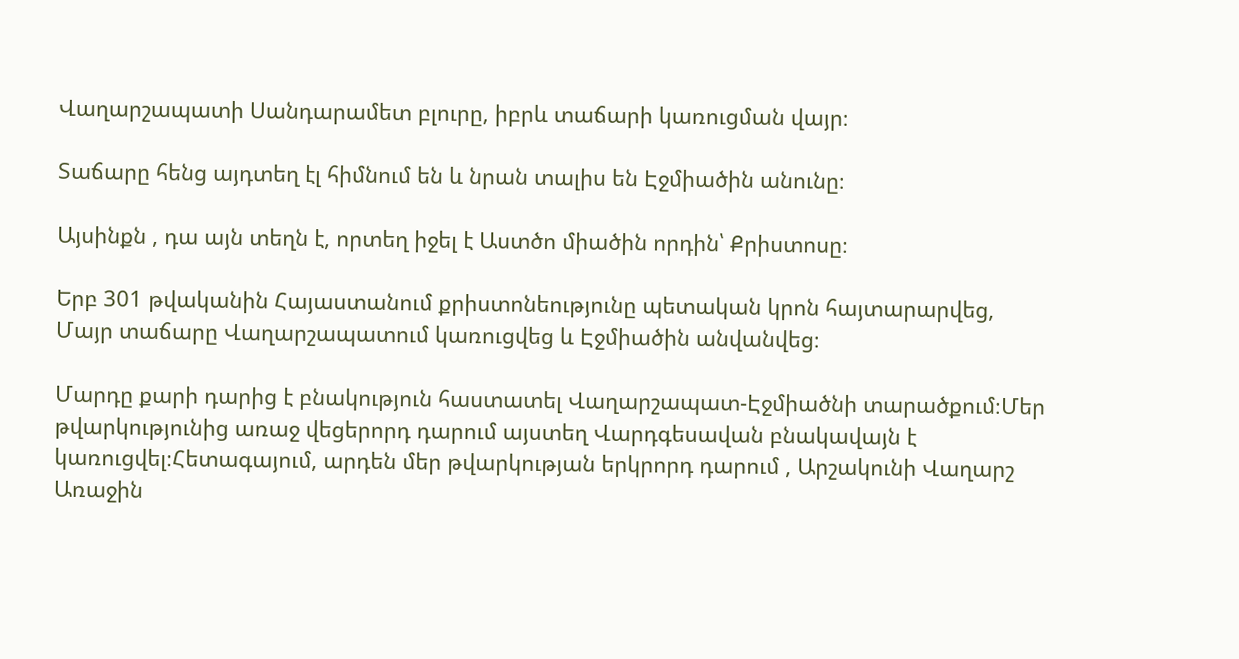Վաղարշապատի Սանդարամետ բլուրը, իբրև տաճարի կառուցման վայր։

Տաճարը հենց այդտեղ էլ հիմնում են և նրան տալիս են Էջմիածին անունը։

Այսինքն , դա այն տեղն է, որտեղ իջել է Աստծո միածին որդին՝ Քրիստոսը։

Երբ 301 թվականին Հայաստանում քրիստոնեությունը պետական կրոն հայտարարվեց, Մայր տաճարը Վաղարշապատում կառուցվեց և Էջմիածին անվանվեց։

Մարդը քարի դարից է բնակություն հաստատել Վաղարշապատ-Էջմիածնի տարածքում։Մեր թվարկությունից առաջ վեցերորդ դարում այստեղ Վարդգեսավան բնակավայն է կառուցվել։Հետագայում, արդեն մեր թվարկության երկրորդ դարում , Արշակունի Վաղարշ Առաջին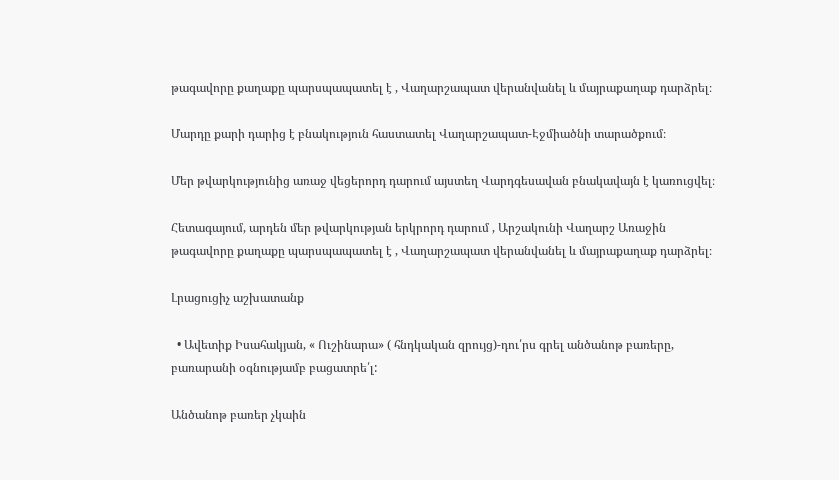թագավորը քաղաքը պարսպապատել է , Վաղարշապատ վերանվանել և մայրաքաղաք դարձրել։

Մարդը քարի դարից է բնակություն հաստատել Վաղարշապատ-Էջմիածնի տարածքում։

Մեր թվարկությունից առաջ վեցերորդ դարում այստեղ Վարդգեսավան բնակավայն է կառուցվել։

Հետագայում, արդեն մեր թվարկության երկրորդ դարում , Արշակունի Վաղարշ Առաջին թագավորը քաղաքը պարսպապատել է , Վաղարշապատ վերանվանել և մայրաքաղաք դարձրել։

Լրացուցիչ աշխատանք

  • Ավետիք Իսահակյան, « Ուշինարա» ( հնդկական զրույց)-դու՛րս գրել անծանոթ բառերը, բառարանի օգնությամբ բացատրե՛լ:

Անծանոթ բառեր չկաին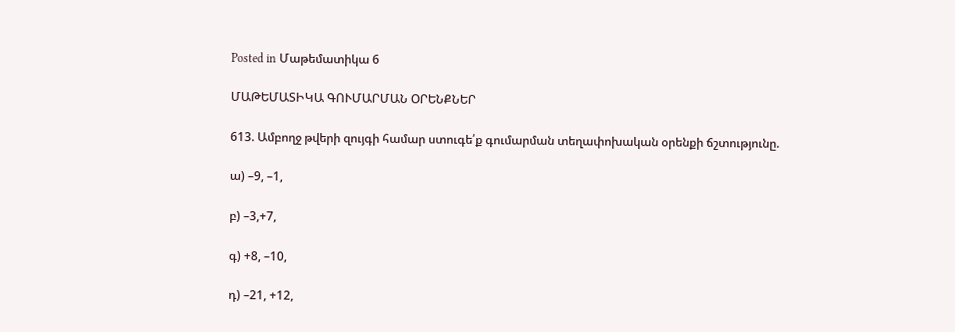Posted in Մաթեմատիկա 6

ՄԱԹԵՄԱՏԻԿԱ ԳՈՒՄԱՐՄԱՆ ՕՐԵՆՔՆԵՐ

613. Ամբողջ թվերի զույգի համար ստուգե՛ք գումարման տեղափոխական օրենքի ճշտությունը.

ա) –9, –1,

բ) –3,+7,

գ) +8, –10,

դ) –21, +12,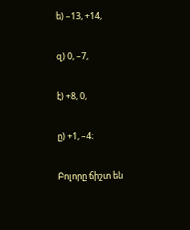ե) –13, +14,

զ) 0, –7,

է) +8, 0,

ը) +1, –4։

Բոլորը ճիշտ են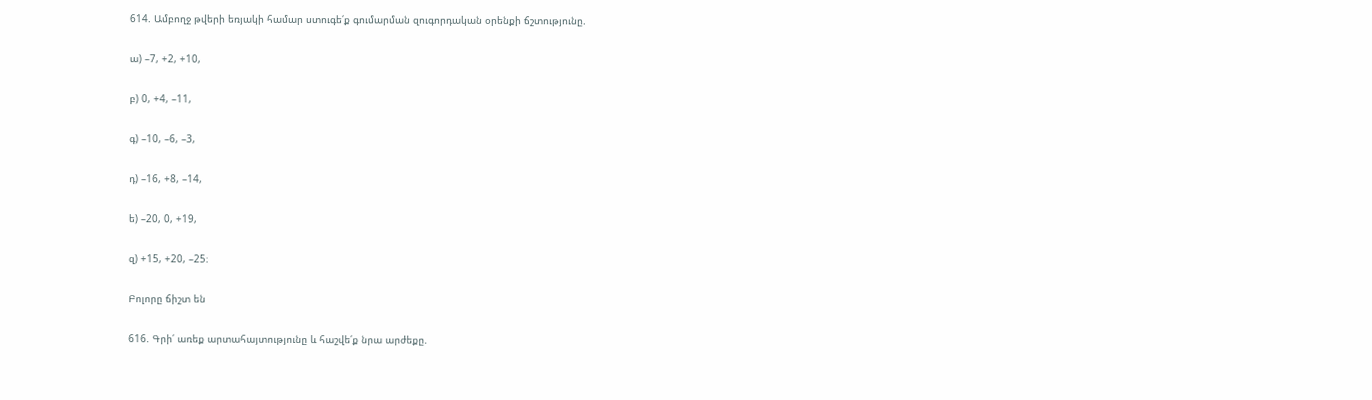614. Ամբողջ թվերի եռյակի համար ստուգե՛ք գումարման զուգորդական օրենքի ճշտությունը.

ա) –7, +2, +10,

բ) 0, +4, –11,

գ) –10, –6, –3,

դ) –16, +8, –14,

ե) –20, 0, +19,

զ) +15, +20, –25։

Բոլորը ճիշտ են

616. Գրի՛ առեք արտահայտությունը և հաշվե՛ք նրա արժեքը.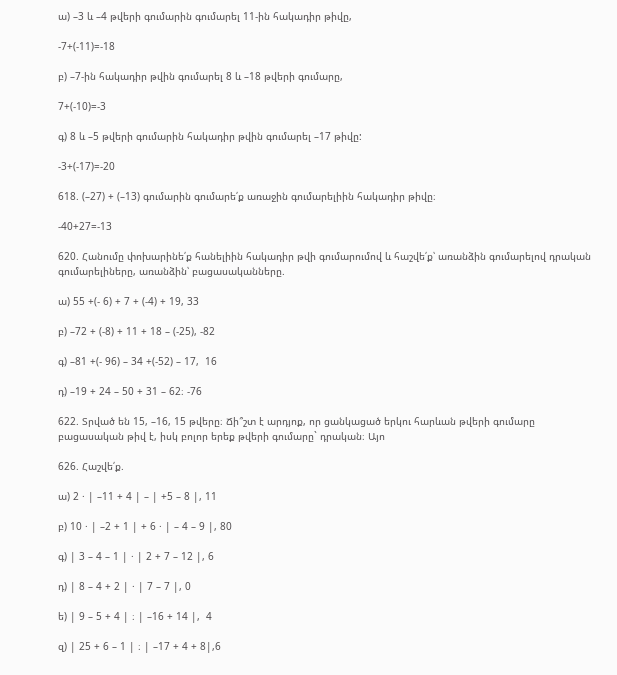ա) –3 և –4 թվերի գումարին գումարել 11-ին հակադիր թիվը,

-7+(-11)=-18

բ) –7-ին հակադիր թվին գումարել 8 և –18 թվերի գումարը,

7+(-10)=-3

գ) 8 և –5 թվերի գումարին հակադիր թվին գումարել –17 թիվը:

-3+(-17)=-20

618. (–27) + (–13) գումարին գումարե՛ք առաջին գումարելիին հակադիր թիվը։

-40+27=-13

620. Հանումը փոխարինե՛ք հանելիին հակադիր թվի գումարումով և հաշվե՛ք՝ առանձին գումարելով դրական գումարելիները, առանձին՝ բացասականները.

ա) 55 +(- 6) + 7 + (-4) + 19, 33

բ) –72 + (-8) + 11 + 18 – (-25), -82

գ) –81 +(- 96) – 34 +(-52) – 17,  16

դ) –19 + 24 – 50 + 31 – 62։ -76

622. Տրված են 15, –16, 15 թվերը։ Ճի՞շտ է արդյոք, որ ցանկացած երկու հարևան թվերի գումարը բացասական թիվ է, իսկ բոլոր երեք թվերի գումարը` դրական։ Այո

626. Հաշվե՛ք.

ա) 2 · | –11 + 4 | – | +5 – 8 |, 11

բ) 10 · | –2 + 1 | + 6 · | – 4 – 9 |, 80

գ) | 3 – 4 – 1 | · | 2 + 7 – 12 |, 6

դ) | 8 – 4 + 2 | · | 7 – 7 |, 0

ե) | 9 – 5 + 4 | ։ | –16 + 14 |,  4

զ) | 25 + 6 – 1 | ։ | –17 + 4 + 8|,6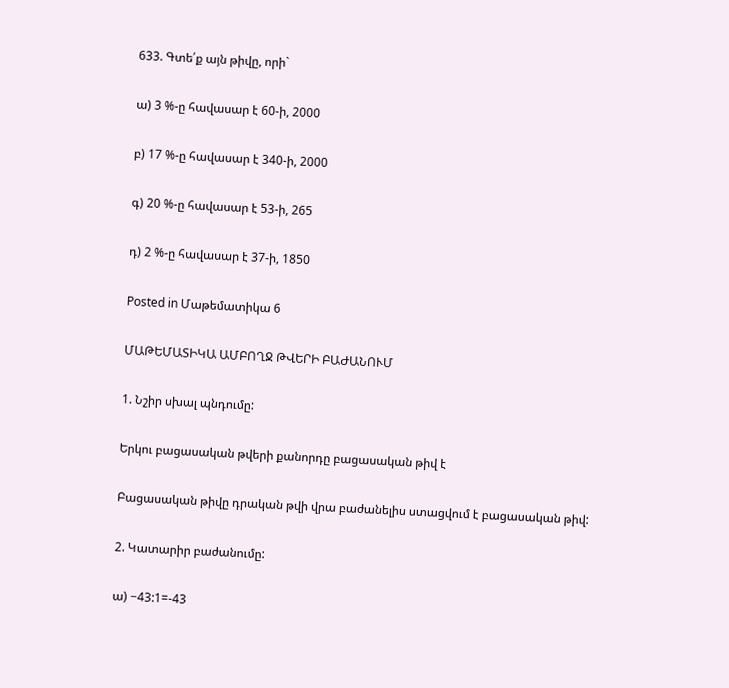633. Գտե՛ք այն թիվը, որի`

ա) 3 %-ը հավասար է 60-ի, 2000

բ) 17 %-ը հավասար է 340-ի, 2000

գ) 20 %-ը հավասար է 53-ի, 265

դ) 2 %-ը հավասար է 37-ի, 1850

Posted in Մաթեմատիկա 6

ՄԱԹԵՄԱՏԻԿԱ ԱՄԲՈՂՋ ԹՎԵՐԻ ԲԱԺԱՆՈՒՄ

1. Նշիր սխալ պնդումը:

Երկու բացասական թվերի քանորդը բացասական թիվ է

Բացասական թիվը դրական թվի վրա բաժանելիս ստացվում է բացասական թիվ:

2. Կատարիր բաժանումը:

ա) −43:1=-43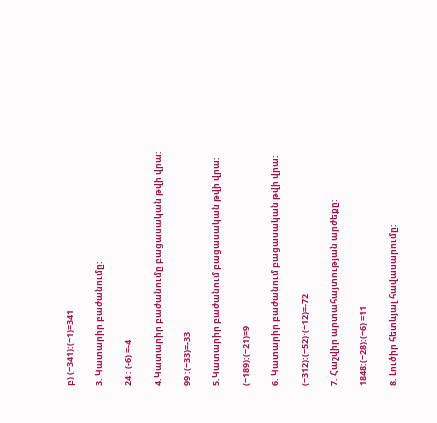բ) (−341):(−1)=341

3. Կատարիր բաժանումը:

24 : (-6) =-4

4.Կատարիր բաժանումը բացասական թվի վրա:

99 :(−33)=-33

5.Կատարիր բաժանում բացասական թվի վրա:

(−189):(−21)=9

6. Կատարիր բաժանում բացասական թվի վրա:

(−312):(−52)⋅(−12)=-72

7. Հաշվիր արտահայտության արժեքը:

1848:(−28):(−6) =11

8. Լուծիր հետևյալ հավասարումը: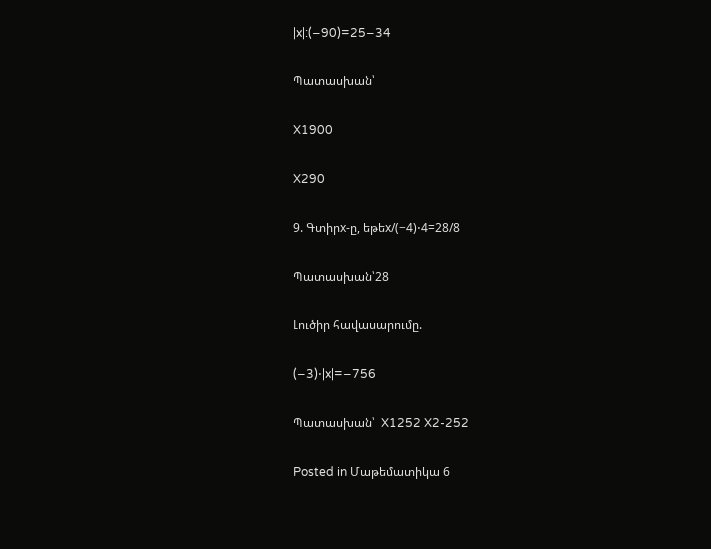|x|:(−90)=25−34

Պատասխան՝

X1900

X290

9. Գտիրx-ը, եթեx/(−4)⋅4=28/8

Պատասխան՝28

Լուծիր հավասարումը.

(−3)⋅|x|=−756

Պատասխան՝  X1252 X2-252

Posted in Մաթեմատիկա 6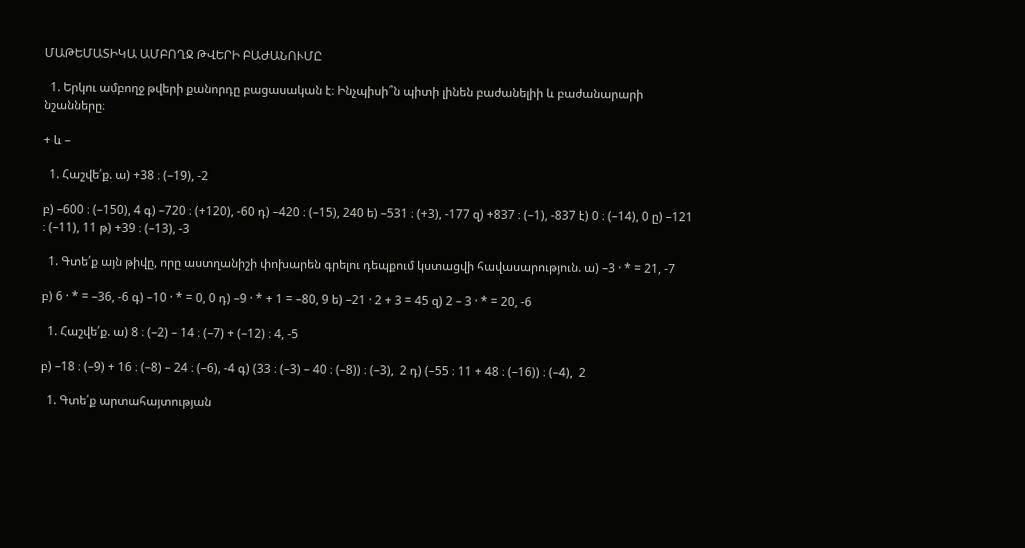ՄԱԹԵՄԱՏԻԿԱ ԱՄԲՈՂՋ ԹՎԵՐԻ ԲԱԺԱՆՈՒՄԸ

  1. Երկու ամբողջ թվերի քանորդը բացասական է։ Ինչպիսի՞ն պիտի լինեն բաժանելիի և բաժանարարի նշանները։

+ և –

  1. Հաշվե՛ք. ա) +38 ։ (–19), -2

բ) –600 ։ (–150), 4 գ) –720 ։ (+120), -60 դ) –420 ։ (–15), 240 ե) –531 ։ (+3), -177 զ) +837 ։ (–1), -837 է) 0 ։ (–14), 0 ը) –121 ։ (–11), 11 թ) +39 ։ (–13), -3

  1. Գտե՛ք այն թիվը, որը աստղանիշի փոխարեն գրելու դեպքում կստացվի հավասարություն. ա) –3 · * = 21, -7

բ) 6 · * = –36, -6 գ) –10 · * = 0, 0 դ) –9 · * + 1 = –80, 9 ե) –21 · 2 + 3 = 45 զ) 2 – 3 · * = 20, -6

  1. Հաշվե՛ք. ա) 8 ։ (–2) – 14 ։ (–7) + (–12) ։ 4, -5

բ) –18 ։ (–9) + 16 ։ (–8) – 24 ։ (–6), -4 գ) (33 ։ (–3) – 40 ։ (–8)) ։ (–3),  2 դ) (–55 ։ 11 + 48 ։ (–16)) ։ (–4),  2

  1. Գտե՛ք արտահայտության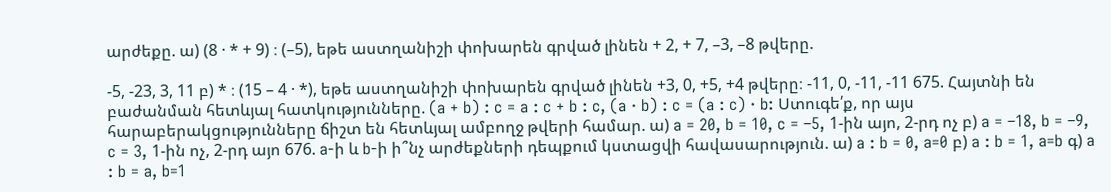արժեքը. ա) (8 · * + 9) ։ (–5), եթե աստղանիշի փոխարեն գրված լինեն + 2, + 7, –3, –8 թվերը.

-5, -23, 3, 11 բ) * ։ (15 – 4 · *), եթե աստղանիշի փոխարեն գրված լինեն +3, 0, +5, +4 թվերը։ -11, 0, -11, -11 675. Հայտնի են բաժանման հետևյալ հատկությունները. (a + b) : c = a : c + b : c, (a · b) : c = (a : c) · b: Ստուգե՛ք, որ այս հարաբերակցությունները ճիշտ են հետևյալ ամբողջ թվերի համար. ա) a = 20, b = 10, c = –5, 1-ին այո, 2-րդ ոչ բ) a = –18, b = –9, c = 3, 1-ին ոչ, 2-րդ այո 676. a-ի և b-ի ի՞նչ արժեքների դեպքում կստացվի հավասարություն. ա) a : b = 0, a=0 բ) a : b = 1, a=b գ) a : b = a, b=1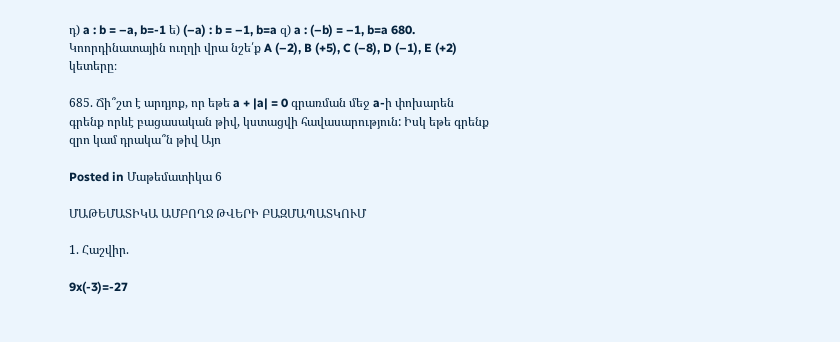դ) a : b = –a, b=-1 ե) (–a) : b = –1, b=a զ) a : (–b) = –1, b=a 680. Կոորդինատային ուղղի վրա նշե՛ք A (–2), B (+5), C (–8), D (–1), E (+2) կետերը։

685. Ճի՞շտ է արդյոք, որ եթե a + |a| = 0 գրառման մեջ a-ի փոխարեն գրենք որևէ բացասական թիվ, կստացվի հավասարություն: Իսկ եթե գրենք զրո կամ դրակա՞ն թիվ Այո

Posted in Մաթեմատիկա 6

ՄԱԹԵՄԱՏԻԿԱ ԱՄԲՈՂՋ ԹՎԵՐԻ ԲԱԶՄԱՊԱՏԿՈՒՄ

1. Հաշվիր.

9x(-3)=-27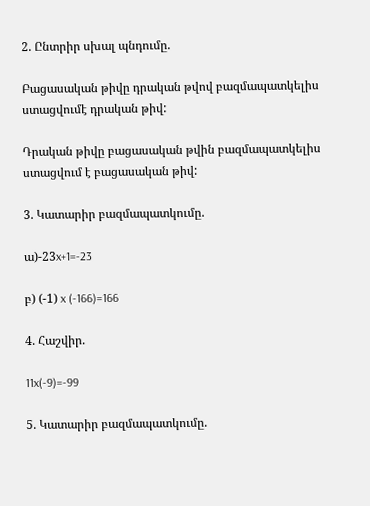2. Ընտրիր սխալ պնդումը.

Բացասական թիվը դրական թվով բազմապատկելիս ստացվումէ դրական թիվ:

Դրական թիվը բացասական թվին բազմապատկելիս ստացվում է բացասական թիվ:

3. Կատարիր բազմապատկումը.

ա)-23x+1=-23

բ) (-1) x (-166)=166

4. Հաշվիր.

11x(-9)=-99

5. Կատարիր բազմապատկումը.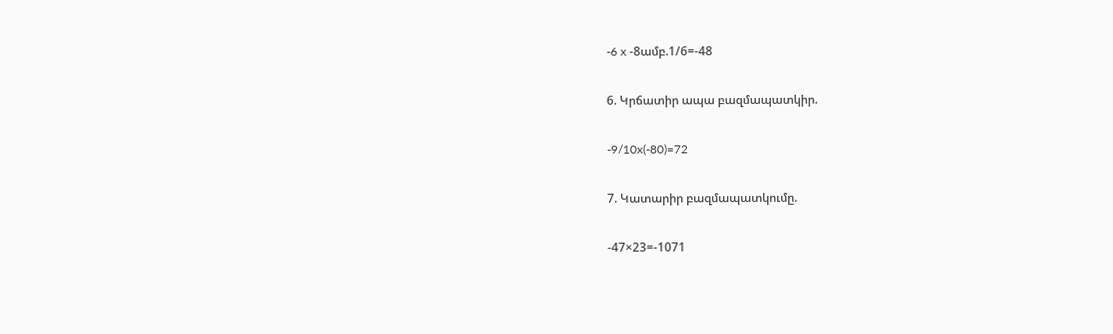-6 x -8ամբ.1/6=-48

6. Կրճատիր ապա բազմապատկիր.

-9/10x(-80)=72

7. Կատարիր բազմապատկումը.

-47×23=-1071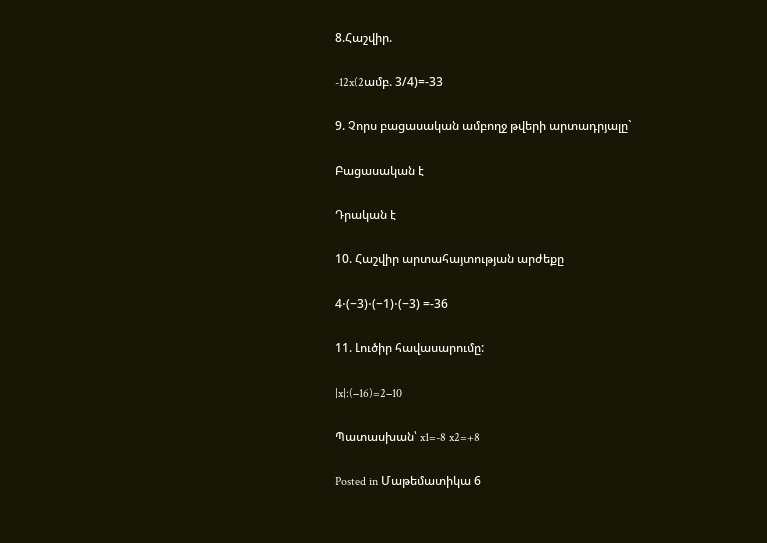8.Հաշվիր.

-12x(2ամբ. 3/4)=-33

9. Չորս բացասական ամբողջ թվերի արտադրյալը`

Բացասական է

Դրական է

10. Հաշվիր արտահայտության արժեքը

4⋅(−3)⋅(−1)⋅(−3) =-36

11. Լուծիր հավասարումը:

|x|:(−16)=2−10

Պատասխան՝ x1=-8 x2=+8

Posted in Մաթեմատիկա 6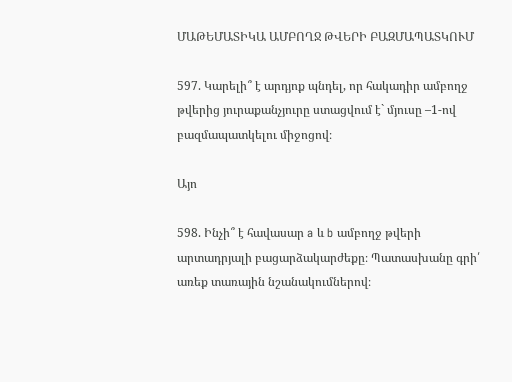ՄԱԹԵՄԱՏԻԿԱ ԱՄԲՈՂՋ ԹՎԵՐԻ ԲԱԶՄԱՊԱՏԿՈՒՄ

597. Կարելի՞ է արդյոք պնդել, որ հակադիր ամբողջ թվերից յուրաքանչյուրը ստացվում է` մյուսը –1-ով բազմապատկելու միջոցով։

Այո

598. Ինչի՞ է հավասար a և b ամբողջ թվերի արտադրյալի բացարձակարժեքը։ Պատասխանը գրի՛ առեք տառային նշանակումներով։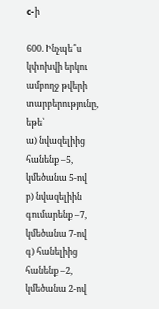c-ի

600. Ինչպե՞ս կփոխվի երկու ամբողջ թվերի տարբերությունը, եթե՝
ա) նվազելիից հանենք –5, կմեծանա 5-ով
բ) նվազելիին գումարենք –7, կմեծանա 7-ով
գ) հանելիից հանենք –2, կմեծանա 2-ով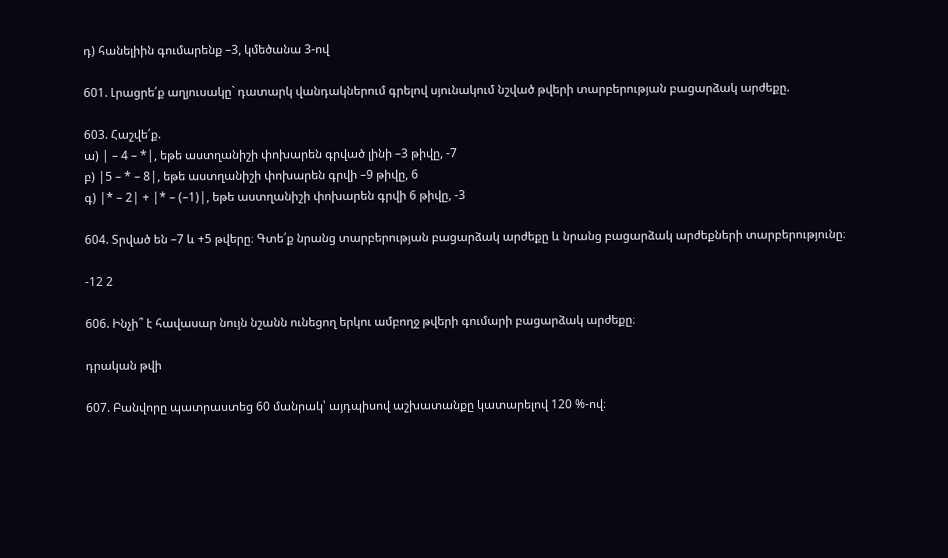դ) հանելիին գումարենք –3, կմեծանա 3-ով

601. Լրացրե՛ք աղյուսակը` դատարկ վանդակներում գրելով սյունակում նշված թվերի տարբերության բացարձակ արժեքը.

603. Հաշվե՛ք.
ա) | – 4 – *|, եթե աստղանիշի փոխարեն գրված լինի –3 թիվը, -7
բ) |5 – * – 8|, եթե աստղանիշի փոխարեն գրվի –9 թիվը, 6
գ) |* – 2| + |* – (–1)|, եթե աստղանիշի փոխարեն գրվի 6 թիվը, -3

604. Տրված են –7 և +5 թվերը։ Գտե՛ք նրանց տարբերության բացարձակ արժեքը և նրանց բացարձակ արժեքների տարբերությունը։

-12 2

606. Ինչի՞ է հավասար նույն նշանն ունեցող երկու ամբողջ թվերի գումարի բացարձակ արժեքը։

դրական թվի

607. Բանվորը պատրաստեց 60 մանրակ՝ այդպիսով աշխատանքը կատարելով 120 %-ով։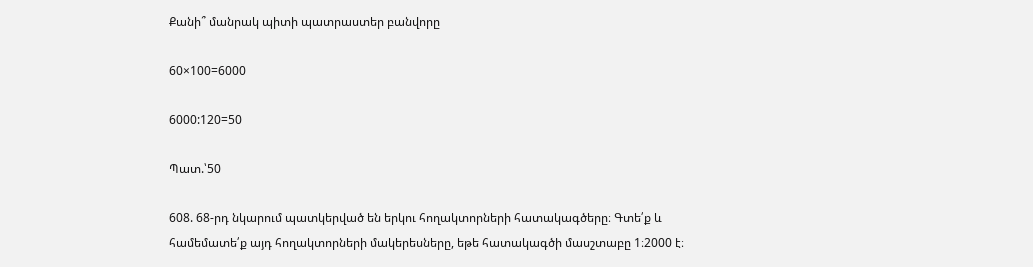Քանի՞ մանրակ պիտի պատրաստեր բանվորը

60×100=6000

6000:120=50

Պատ.՝50

608. 68-րդ նկարում պատկերված են երկու հողակտորների հատակագծերը։ Գտե՛ք և համեմատե՛ք այդ հողակտորների մակերեսները, եթե հատակագծի մասշտաբը 1։2000 է։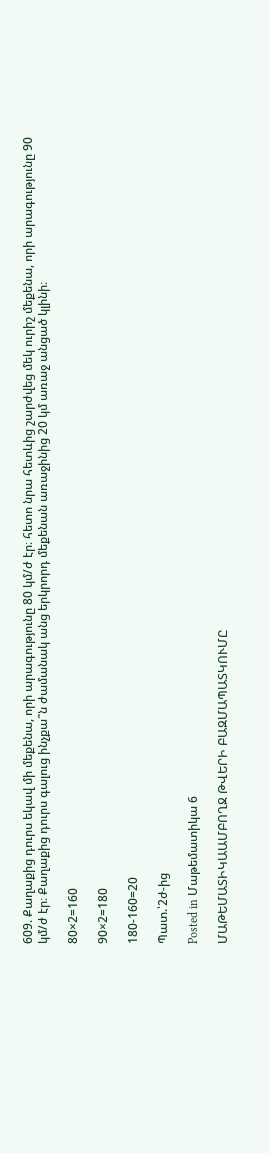609. Քաղաքից դուրս եկավ մի մեքենա, որի արագությունը 80 կմ/ժ էր։ հետո նրա հետևից շարժվեց մեկ ուրիշ մեքենա, որի արագությունը 90 կմ/ժ էր։ Քաղաքից դուրս գալուց ինչքա՞ն ժամանակ անց երկրորդ մեքենան առաջինից 20 կմ առաջ անցած կլինի։

80×2=160

90×2=180

180-160=20

Պատ.՝2ժ-ից

Posted in Մաթեմատիկա 6

ՄԱԹԵՄԱՏԻԿԱԱՄԲՈՂՋ ԹՎԵՐԻ ԲԱԶՄԱՊԱՏԿՈՒՄԸ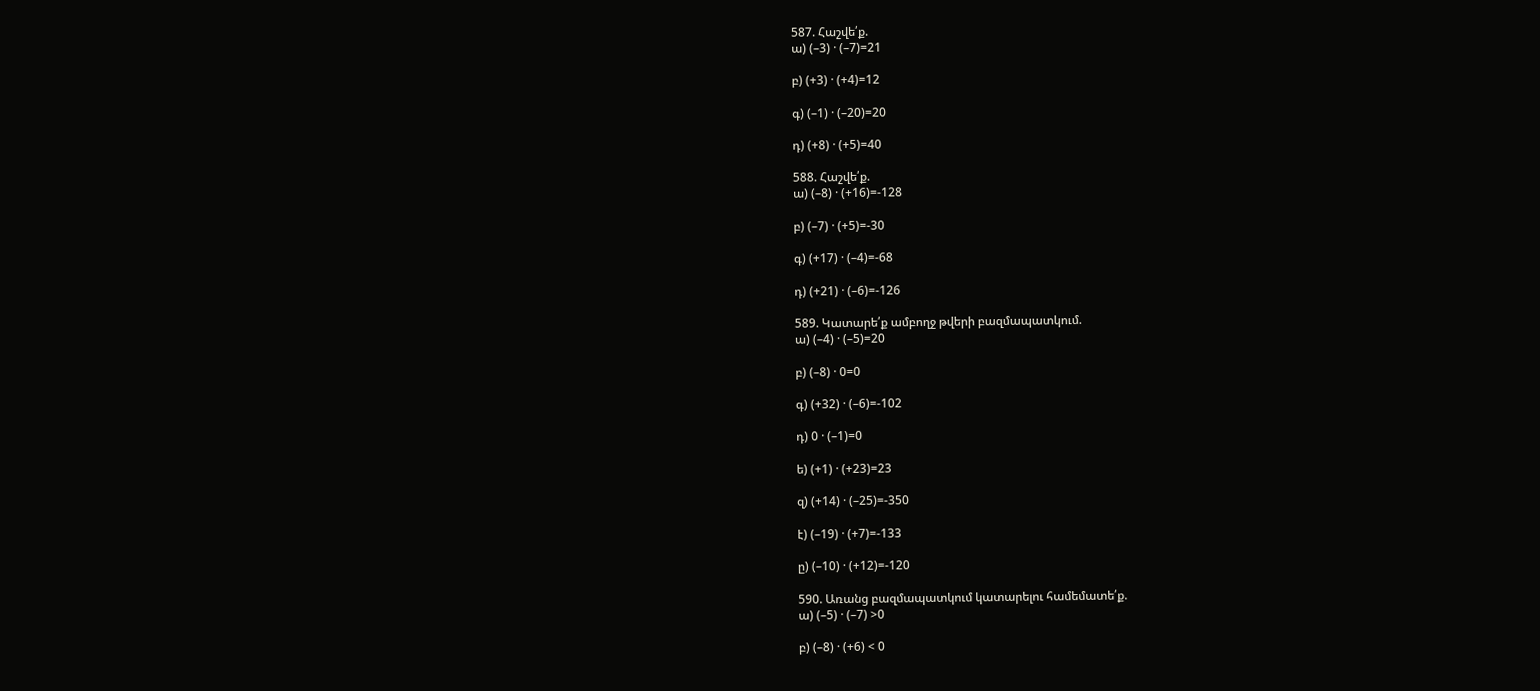587. Հաշվե՛ք.
ա) (–3) · (–7)=21

բ) (+3) · (+4)=12

գ) (–1) · (–20)=20

դ) (+8) · (+5)=40

588. Հաշվե՛ք.
ա) (–8) · (+16)=-128

բ) (–7) · (+5)=-30

գ) (+17) · (–4)=-68

դ) (+21) · (–6)=-126

589. Կատարե՛ք ամբողջ թվերի բազմապատկում.
ա) (–4) · (–5)=20

բ) (–8) · 0=0

գ) (+32) · (–6)=-102

դ) 0 · (–1)=0

ե) (+1) · (+23)=23

զ) (+14) · (–25)=-350

է) (–19) · (+7)=-133

ը) (–10) · (+12)=-120

590. Առանց բազմապատկում կատարելու համեմատե՛ք.
ա) (–5) · (–7) >0

բ) (–8) · (+6) < 0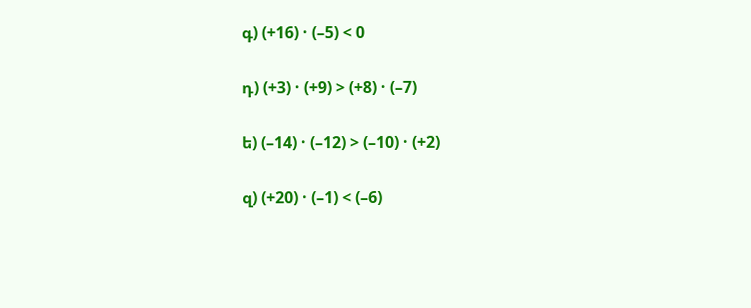գ) (+16) · (–5) < 0

դ) (+3) · (+9) > (+8) · (–7)

ե) (–14) · (–12) > (–10) · (+2)

զ) (+20) · (–1) < (–6)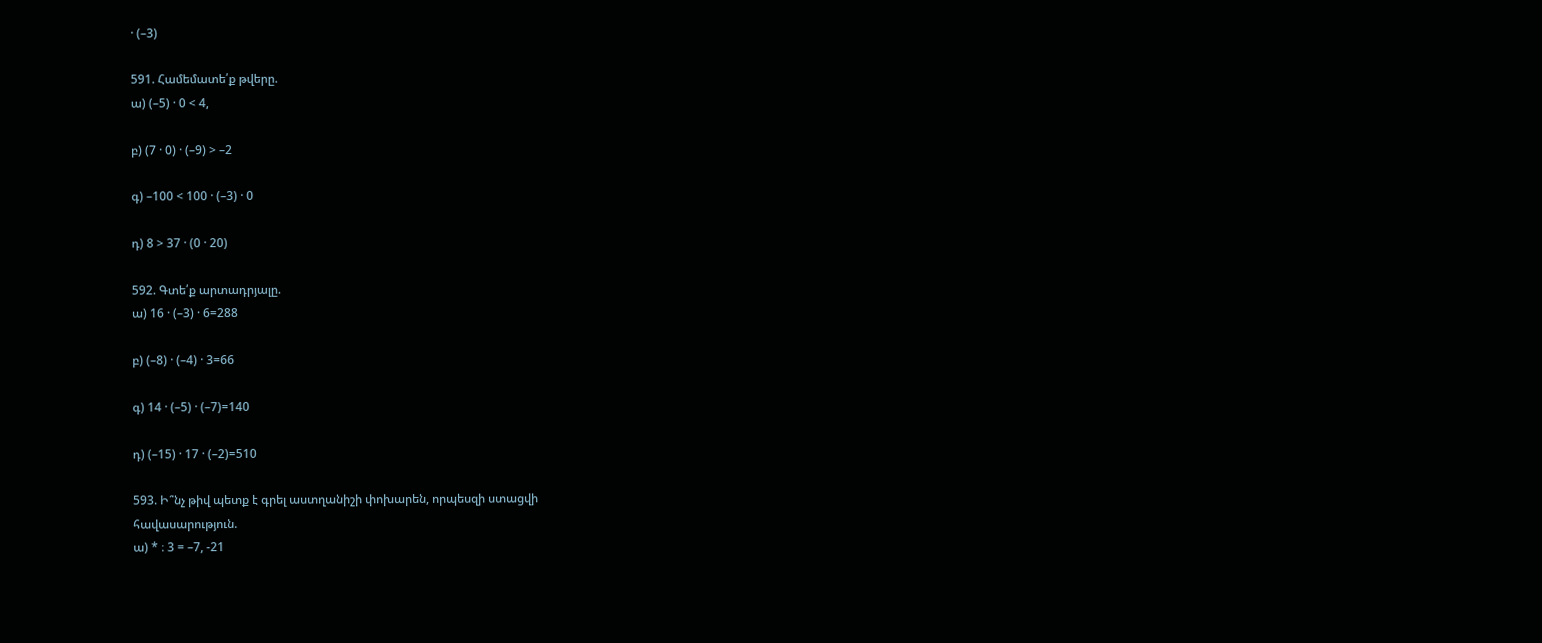· (–3)

591. Համեմատե՛ք թվերը.
ա) (–5) · 0 < 4,

բ) (7 · 0) · (–9) > –2

գ) –100 < 100 · (–3) · 0

դ) 8 > 37 · (0 · 20)

592. Գտե՛ք արտադրյալը.
ա) 16 · (–3) · 6=288

բ) (–8) · (–4) · 3=66

գ) 14 · (–5) · (–7)=140

դ) (–15) · 17 · (–2)=510

593. Ի՞նչ թիվ պետք է գրել աստղանիշի փոխարեն, որպեսզի ստացվի
հավասարություն.
ա) * ։ 3 = –7, -21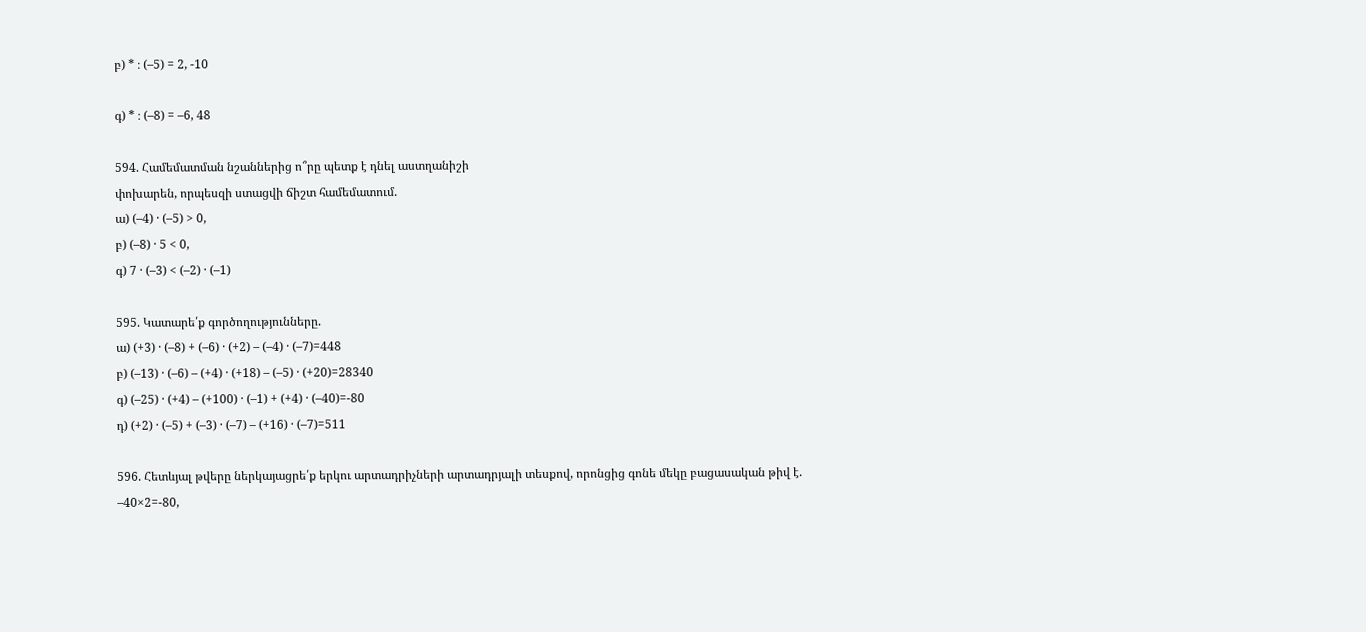բ) * ։ (–5) = 2, -10

գ) * ։ (–8) = –6, 48

594. Համեմատման նշաններից ո՞րը պետք է դնել աստղանիշի
փոխարեն, որպեսզի ստացվի ճիշտ համեմատում.
ա) (–4) · (–5) > 0,
բ) (–8) · 5 < 0,
գ) 7 · (–3) < (–2) · (–1)

595. Կատարե՛ք գործողությունները.
ա) (+3) · (–8) + (–6) · (+2) – (–4) · (–7)=448
բ) (–13) · (–6) – (+4) · (+18) – (–5) · (+20)=28340
գ) (–25) · (+4) – (+100) · (–1) + (+4) · (–40)=-80
դ) (+2) · (–5) + (–3) · (–7) – (+16) · (–7)=511

596. Հետևյալ թվերը ներկայացրե՛ք երկու արտադրիչների արտադրյալի տեսքով, որոնցից գոնե մեկը բացասական թիվ է.
–40×2=-80,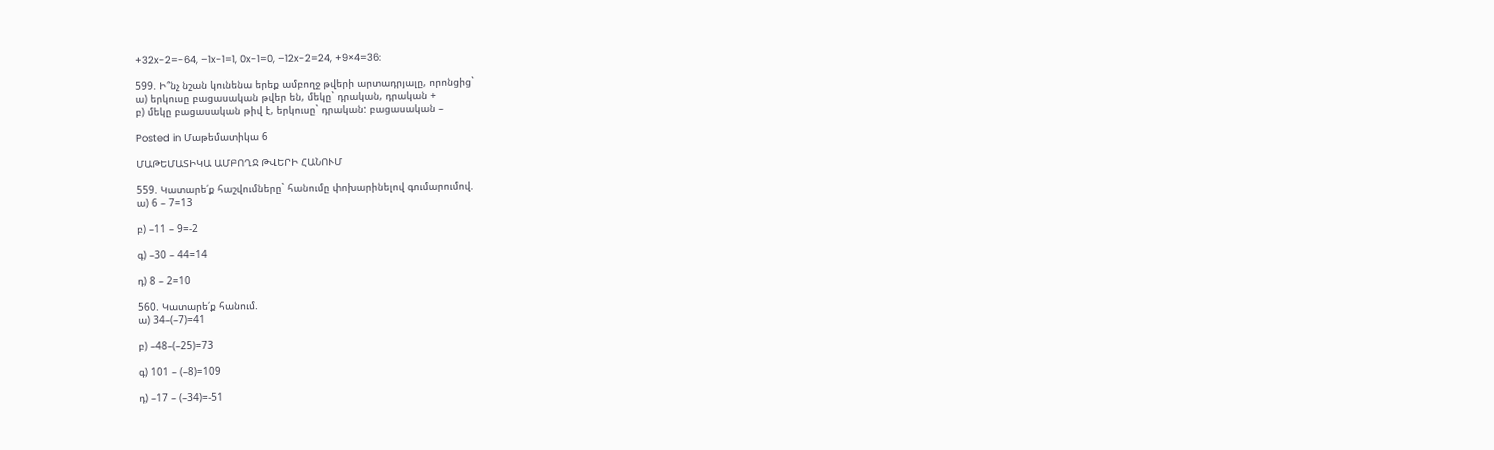+32x-2=-64, –1x-1=1, 0x-1=0, –12x-2=24, +9×4=36:

599. Ի՞նչ նշան կունենա երեք ամբողջ թվերի արտադրյալը, որոնցից`
ա) երկուսը բացասական թվեր են, մեկը` դրական, դրական +
բ) մեկը բացասական թիվ է, երկուսը` դրական: բացասական –

Posted in Մաթեմատիկա 6

ՄԱԹԵՄԱՏԻԿԱ ԱՄԲՈՂՋ ԹՎԵՐԻ ՀԱՆՈՒՄ

559. Կատարե՛ք հաշվումները` հանումը փոխարինելով գումարումով.
ա) 6 – 7=13

բ) –11 – 9=-2

գ) –30 – 44=14

դ) 8 – 2=10

560. Կատարե՛ք հանում.
ա) 34–(–7)=41

բ) –48–(–25)=73

գ) 101 – (–8)=109

դ) –17 – (–34)=-51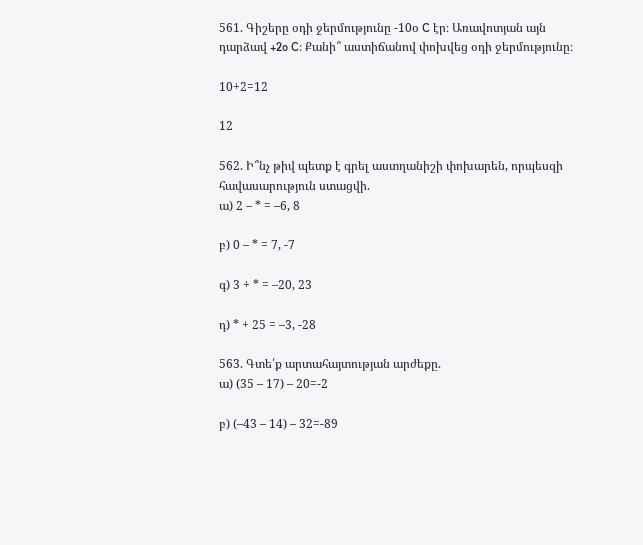561. Գիշերը օդի ջերմությունը -10օ C էր։ Առավոտյան այն դարձավ +2o C։ Քանի՞ աստիճանով փոխվեց օդի ջերմությունը։

10+2=12

12

562. Ի՞նչ թիվ պետք է գրել աստղանիշի փոխարեն, որպեսզի հավասարություն ստացվի.
ա) 2 – * = –6, 8

բ) 0 – * = 7, -7

գ) 3 + * = –20, 23

դ) * + 25 = –3, -28

563. Գտե՛ք արտահայտության արժեքը.
ա) (35 – 17) – 20=-2

բ) (–43 – 14) – 32=-89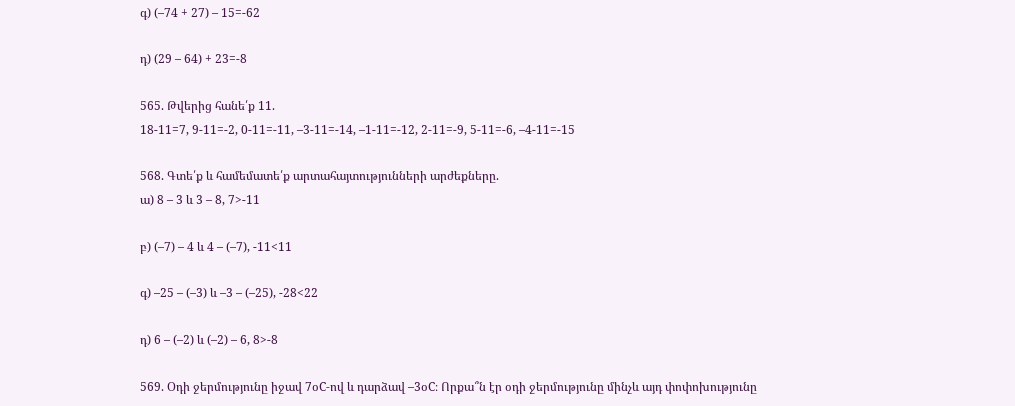գ) (–74 + 27) – 15=-62

դ) (29 – 64) + 23=-8

565. Թվերից հանե՛ք 11.
18-11=7, 9-11=-2, 0-11=-11, –3-11=-14, –1-11=-12, 2-11=-9, 5-11=-6, –4-11=-15

568. Գտե՛ք և համեմատե՛ք արտահայտությունների արժեքները.
ա) 8 – 3 և 3 – 8, 7>-11

բ) (–7) – 4 և 4 – (–7), -11<11

գ) –25 – (–3) և –3 – (–25), -28<22

դ) 6 – (–2) և (–2) – 6, 8>-8

569. Օդի ջերմությունը իջավ 7օC-ով և դարձավ –3օC։ Որքա՞ն էր օդի ջերմությունը մինչև այդ փոփոխությունը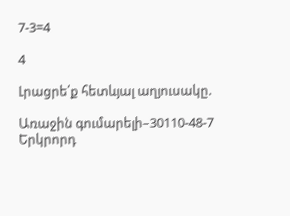7-3=4

4

Լրացրե՛ք հետևյալ աղյուսակը.

Առաջին գումարելի–30110-48-7
Երկրորդ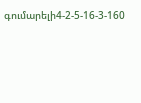գումարելի4-2-5-16-3-160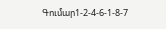Գումար1-2-4-6-1-8-7